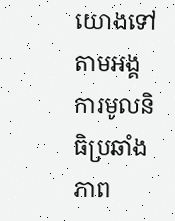យោងទៅតាមអង្គការមូលនិធិប្រឆាំងភាព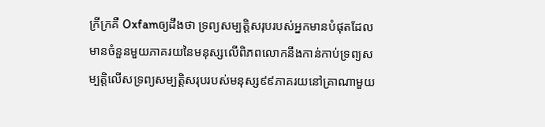ក្រីក្រគឺ Oxfamឲ្យដឹងថា ទ្រព្យសម្បត្តិសរុបរបស់អ្នកមានបំផុតដែលមានចំនួនមួយភាគរយនៃមនុស្សលើពិភពលោកនឹងកាន់កាប់ទ្រព្យសម្បត្តិលើសទ្រព្យសម្បត្តិសរុបរបស់មនុស្ស៩៩ភាគរយនៅគ្រាណាមួយ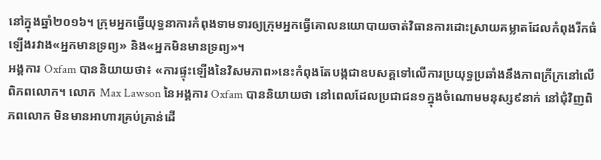នៅក្នុងឆ្នាំ២០១៦។ ក្រុមអ្នកធ្វើយុទ្ធនាការកំពុងទាមទារឲ្យក្រុមអ្នកធ្វើគោលនយោបាយចាត់វិធានការដោះស្រាយគម្លាតដែលកំពុងរីកធំឡើងរវាង«អ្នកមានទ្រព្យ» និង«អ្នកមិនមានទ្រព្យ»។
អង្គការ Oxfam បាននិយាយថា៖ «ការផ្ទុះឡើងនៃវិសមភាព»នេះកំពុងតែបង្កជាឧបសគ្គទៅលើការប្រយុទ្ធប្រឆាំងនឹងភាពក្រីក្រនៅលើពិភពលោក។ លោក Max Lawson នៃអង្គការ Oxfam បាននិយាយថា នៅពេលដែលប្រជាជន១ក្នុងចំណោមមនុស្ស៩នាក់ នៅជុំវិញពិភពលោក មិនមានអាហារគ្រប់គ្រាន់ដើ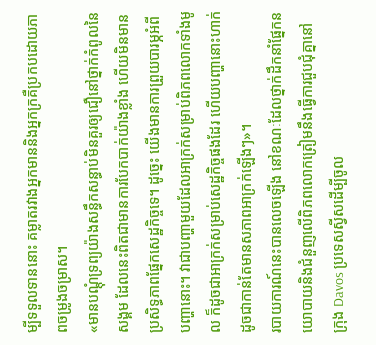ម្បីទទួលទាននោះ គម្លាតរវាងអ្នកមាននិងអ្នកក្រគឺប្រកបដោយភាពចម្រូងចម្រាស។
«មានបណ្តុំទ្រព្យយ៉ាងសន្ធឹកសន្ធាប់មិនគួរឲ្យជឿនៅថ្នាក់កំពូលនៃសង្គម ដែលនេះពិតជាមានការបែកបាក់យ៉ាងខ្លាំង ហើយមិនមានប្រសិទ្ធភាពផ្នែកសេដ្ឋកិច្ចទេ។ ដូច្នេះ យើងមានការព្រួយបារម្ភអំពីបញ្ហានោះ។ វាជាបញ្ហាមួយដែលអាក្រក់សម្រាប់ពិភពលោកទាំងមូល ក៏ដូចជាអាក្រក់សម្រាប់សេដ្ឋកិច្ចផងដែរ ហើយបញ្ហានោះហាក់ដូចជាកាន់តែមានសភាពអាក្រក់ឡើងៗ»។
របាយការណ៍នេះបានលេចឡើង នៅខណៈដែលថ្នាក់ដឹកនាំផ្នែកនយោបាយនិងជំនួញលើពិភពលោកត្រៀមនឹងធ្វើការជួបជុំគ្នានៅក្រុង Davos ប្រទេសស្វីសដើម្បីចូល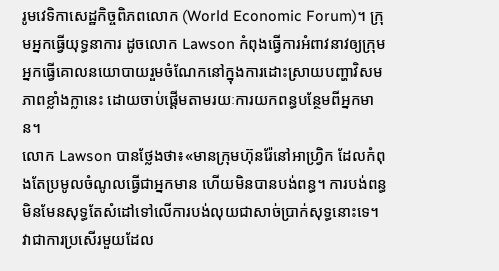រូមវេទិកាសេដ្ឋកិច្ចពិភពលោក (World Economic Forum)។ ក្រុមអ្នកធ្វើយុទ្ធនាការ ដូចលោក Lawson កំពុងធ្វើការអំពាវនាវឲ្យក្រុមអ្នកធ្វើគោលនយោបាយរួមចំណែកនៅក្នុងការដោះស្រាយបញ្ហាវិសមភាពខ្លាំងក្លានេះ ដោយចាប់ផ្តើមតាមរយៈការយកពន្ធបន្ថែមពីអ្នកមាន។
លោក Lawson បានថ្លែងថា៖«មានក្រុមហ៊ុនរ៉ែនៅអាហ្វ្រិក ដែលកំពុងតែប្រមូលចំណូលធ្វើជាអ្នកមាន ហើយមិនបានបង់ពន្ធ។ ការបង់ពន្ធមិនមែនសុទ្ធតែសំដៅទៅលើការបង់លុយជាសាច់ប្រាក់សុទ្ធនោះទេ។ វាជាការប្រសើរមួយដែល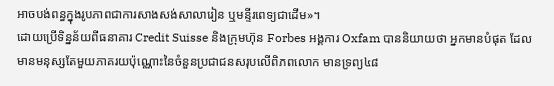អាចបង់ពន្ធក្នុងរូបភាពជាការសាងសង់សាលារៀន ឬមន្ទីរពេទ្យជាដើម»។
ដោយប្រើទិន្នន័យពីធនាគារ Credit Suisse និងក្រុមហ៊ុន Forbes អង្គការ Oxfam បាននិយាយថា អ្នកមានបំផុត ដែលមានមនុស្សតែមួយភាគរយប៉ុណ្ណោះនៃចំនួនប្រជាជនសរុបលើពិភពលោក មានទ្រព្យ៤៨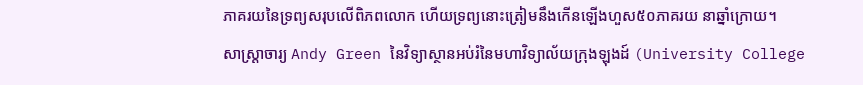ភាគរយនៃទ្រព្យសរុបលើពិភពលោក ហើយទ្រព្យនោះត្រៀមនឹងកើនឡើងហួស៥០ភាគរយ នាឆ្នាំក្រោយ។
សាស្រ្តាចារ្យ Andy Green នៃវិទ្យាស្ថានអប់រំនៃមហាវិទ្យាល័យក្រុងឡុងដ៍ (University College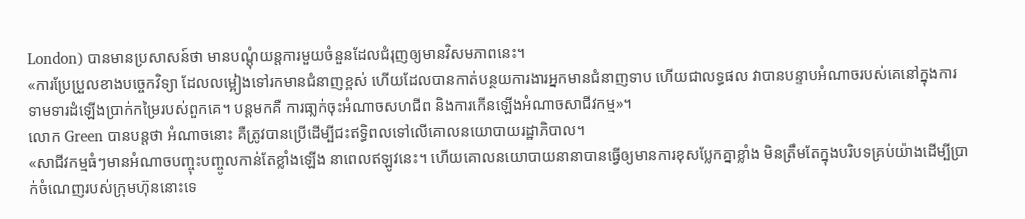London) បានមានប្រសាសន៍ថា មានបណ្តុំយន្តការមួយចំនួនដែលជំរុញឲ្យមានវិសមភាពនេះ។
«ការប្រែប្រួលខាងបច្ចេកវិទ្យា ដែលលម្អៀងទៅរកមានជំនាញខ្ពស់ ហើយដែលបានកាត់បន្ថយការងារអ្នកមានជំនាញទាប ហើយជាលទ្ធផល វាបានបន្ទាបអំណាចរបស់គេនៅក្នុងការទាមទារដំឡើងប្រាក់កម្រៃរបស់ពួកគេ។ បន្តមកគឺ ការធា្លក់ចុះអំណាចសហជីព និងការកើនឡើងអំណាចសាជីវកម្ម»។
លោក Green បានបន្តថា អំណាចនោះ គឺត្រូវបានប្រើដើម្បីជះឥទ្ធិពលទៅលើគោលនយោបាយរដ្ឋាភិបាល។
«សាជីវកម្មធំៗមានអំណាចបញ្ចុះបញ្ចូលកាន់តែខ្លាំងឡើង នាពេលឥឡូវនេះ។ ហើយគោលនយោបាយនានាបានធ្វើឲ្យមានការខុសប្លែកគ្នាខ្លាំង មិនត្រឹមតែក្នុងបរិបទគ្រប់យ៉ាងដើម្បីប្រាក់ចំណេញរបស់ក្រុមហ៊ុននោះទេ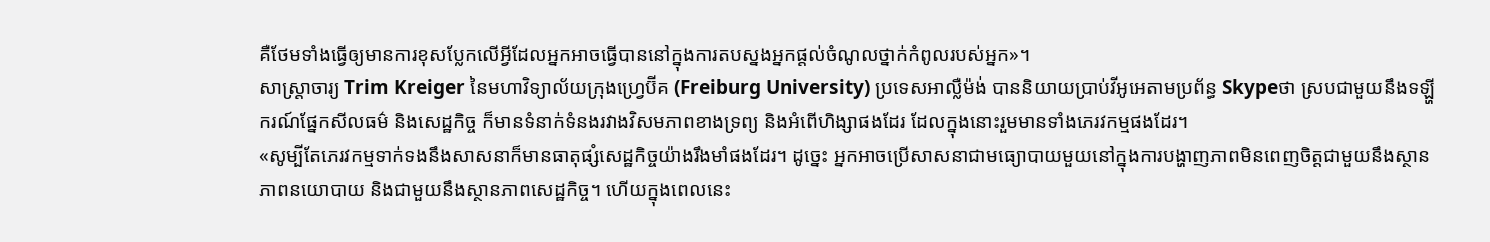គឺថែមទាំងធ្វើឲ្យមានការខុសប្លែកលើអ្វីដែលអ្នកអាចធ្វើបាននៅក្នុងការតបស្នងអ្នកផ្តល់ចំណូលថ្នាក់កំពូលរបស់អ្នក»។
សាស្រ្តាចារ្យ Trim Kreiger នៃមហាវិទ្យាល័យក្រុងហ្វ្រេប៊ីគ (Freiburg University) ប្រទេសអាល្លឺម៉ង់ បាននិយាយប្រាប់វីអូអេតាមប្រព័ន្ធ Skypeថា ស្របជាមួយនឹងទឡ្ហីករណ៍ផ្នែកសីលធម៌ និងសេដ្ឋកិច្ច ក៏មានទំនាក់ទំនងរវាងវិសមភាពខាងទ្រព្យ និងអំពើហិង្សាផងដែរ ដែលក្នុងនោះរួមមានទាំងភេរវកម្មផងដែរ។
«សូម្បីតែភេរវកម្មទាក់ទងនឹងសាសនាក៏មានធាតុផ្សំសេដ្ឋកិច្ចយ៉ាងរឹងមាំផងដែរ។ ដូច្នេះ អ្នកអាចប្រើសាសនាជាមធ្យោបាយមួយនៅក្នុងការបង្ហាញភាពមិនពេញចិត្តជាមួយនឹងស្ថានភាពនយោបាយ និងជាមួយនឹងស្ថានភាពសេដ្ឋកិច្ច។ ហើយក្នុងពេលនេះ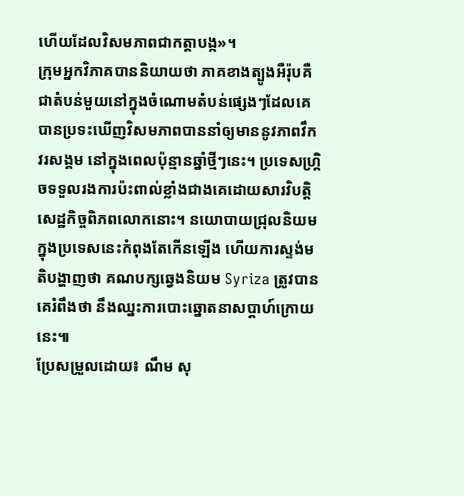ហើយដែលវិសមភាពជាកត្តាបង្ក»។
ក្រុមអ្នកវិភាគបាននិយាយថា ភាគខាងត្បូងអឺរ៉ុបគឺជាតំបន់មួយនៅក្នុងចំណោមតំបន់ផ្សេងៗដែលគេបានប្រទះឃើញវិសមភាពបាននាំឲ្យមាននូវភាពវឹកវរសង្គម នៅក្នុងពេលប៉ុន្មានឆ្នាំថ្មីៗនេះ។ ប្រទេសហ្គ្រិចទទួលរងការប៉ះពាល់ខ្លាំងជាងគេដោយសារវិបត្តិសេដ្ឋកិច្ចពិភពលោកនោះ។ នយោបាយជ្រុលនិយមក្នុងប្រទេសនេះកំពុងតែកើនឡើង ហើយការស្ទង់មតិបង្ហាញថា គណបក្សឆ្វេងនិយម Syriza ត្រូវបានគេរំពឹងថា នឹងឈ្នះការបោះឆ្នោតនាសប្តាហ៍ក្រោយនេះ៕
ប្រែសម្រួលដោយ៖ ណឹម សុ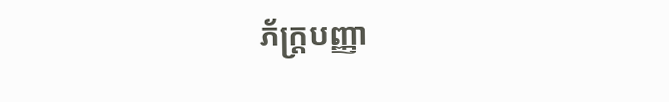ភ័ក្រ្តបញ្ញា